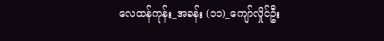လေထန်ကုန်း_အခန်း (၁၁)_ကျော်လှိုင်ဦး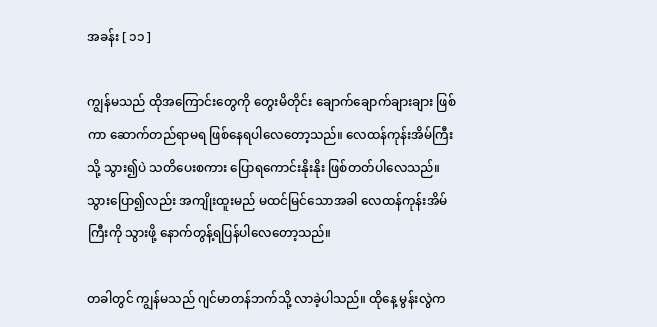အခန်း [ ၁၁ ]

ကျွန်မသည် ထိုအကြောင်းတွေကို တွေးမိတိုင်း ချောက်ချောက်ချားချား ဖြစ်ကာ ဆောက်တည်ရာမရ ဖြစ်နေရပါလေတော့သည်။ လေထန်ကုန်းအိမ်ကြီးသို့ သွား၍ပဲ သတိပေးစကား ပြောရကောင်းနိုးနိုး ဖြစ်တတ်ပါလေသည်။ သွားပြော၍လည်း အကျိုးထူးမည် မထင်မြင်သောအခါ လေထန်ကုန်းအိမ်ကြီးကို သွားဖို့ နောက်တွန့်ရပြန်ပါလေတော့သည်။

တခါတွင် ကျွန်မသည် ဂျင်မာတန်ဘက်သို့ လာခဲ့ပါသည်။ ထိုနေ့ မွန်းလွဲက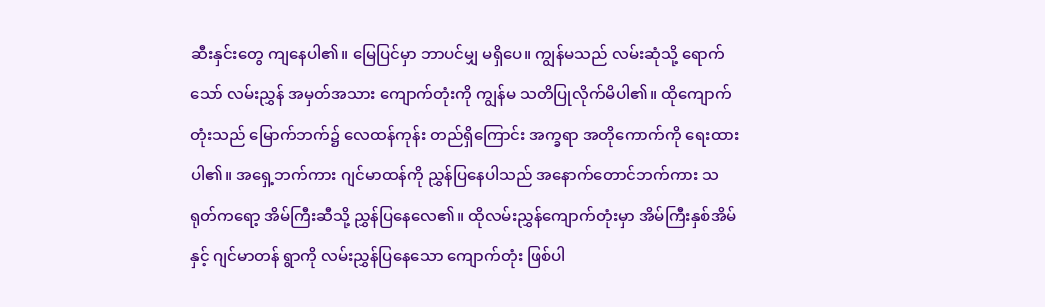ဆီးနှင်းတွေ ကျနေပါ၏။ မြေပြင်မှာ ဘာပင်မျှ မရှိပေ။ ကျွန်မသည် လမ်းဆုံသို့ ရောက်သော် လမ်းညွှန် အမှတ်အသား ကျောက်တုံးကို ကျွန်မ သတိပြုလိုက်မိပါ၏။ ထိုကျောက်တုံးသည် မြောက်ဘက်၌ လေထန်ကုန်း တည်ရှိကြောင်း အက္ခရာ အတိုကောက်ကို ရေးထားပါ၏။ အရှေ့ဘက်ကား ဂျင်မာထန်ကို ညွှန်ပြနေပါသည် အနောက်တောင်ဘက်ကား သရုတ်ကရော့ အိမ်ကြီးဆီသို့ ညွှန်ပြနေလေ၏။ ထိုလမ်းညွှန်ကျောက်တုံးမှာ အိမ်ကြီးနှစ်အိမ်နှင့် ဂျင်မာတန် ရွာကို လမ်းညွှန်ပြနေသော ကျောက်တုံး ဖြစ်ပါ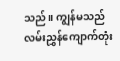သည်။ ကျွန်မသည် လမ်းညွှန်ကျောက်တုံး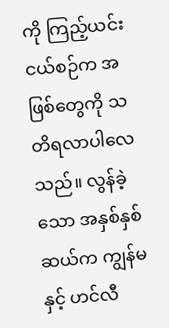ကို ကြည့်ယင်း ငယ်စဉ်က အဖြစ်တွေကို သတိရလာပါလေသည်။ လွန်ခဲ့သော အနှစ်နှစ်ဆယ်က ကျွန်မနှင့် ဟင်လီ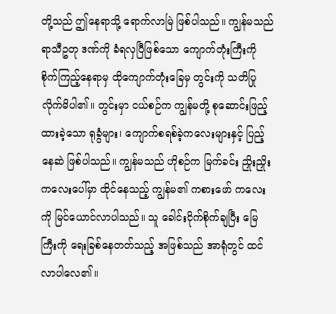တို့သည် ဤနေရာသို့ ရောက်လာမြဲ ဖြစ်ပါသည်။ ကျွန်မသည် ရာသီဥတု ဒဏ်ကို ခံရလှပြီဖြစ်သော ကျောက်တုံးကြီးကို စိုက်ကြည့်နေရာမှ ထိုကျောက်တုံးခြေမှ တွင်းကို သတိပြုလိုက်မိပါ၏။ တွင်းမှာ ငယ်စဉ်က ကျွန်မတို့ စုဆောင်းဖြည့်ထားခဲ့သော ရုခွံများ၊ ကျောက်စရစ်ခဲ့ကလေးများနှင့် ပြည့်နေဆဲ ဖြစ်ပါသည်။ ကျွန်မသည် ဟိုစဉ်က မြက်ခင်း ညှိုးညှိုးကလေးပေါ်မှာ ထိုင်နေသည့် ကျွန်မ၏ ကစားဖော် ကလေးကို မြင်ယောင်လာပါသည်။ သူ ခေါင်းငိုက်စိုက်ချပြီး မြေကြီးကို ရေးခြစ်နေတတ်သည့် အဖြစ်သည် အာရုံတွင် ထင်လာပါလေ၏။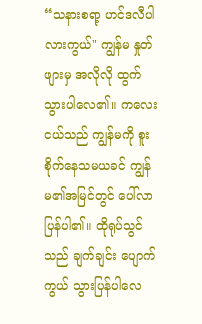“သနားစရာ့ ဟင်ဒလီပါလားကွယ်" ကျွန်မ နှုတ်ဖျားမှ အလိုလို ထွက်သွားပါလေ၏။ ကလေးငယ်သည် ကျွန်မကို စူးစိုက်နေသမယခင် ကျွန်မ၏အမြင်တွင် ပေါ်လာပြန်ပါ၏။ ထိုရုပ်သွင်သည် ချက်ချင်း ပျောက်ကွယ် သွားပြန်ပါလေ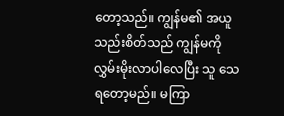တော့သည်။ ကျွန်မ၏ အယူသည်းစိတ်သည် ကျွန်မကို လွှမ်းမိုးလာပါလေပြီး သူ သေရတော့မည်။ မကြာ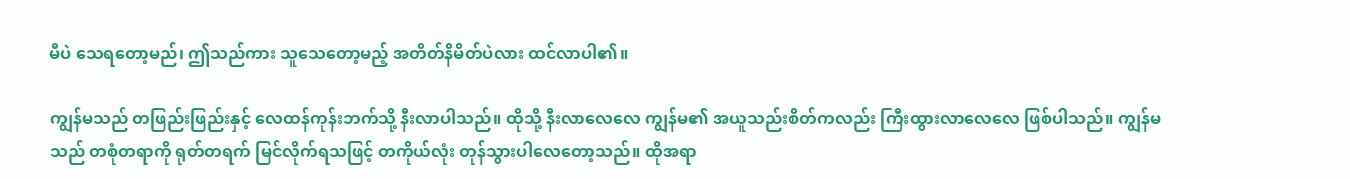မီပဲ သေရတော့မည်၊ ဤသည်ကား သူသေတော့မည့် အတိတ်နိမိတ်ပဲလား ထင်လာပါ၏။

ကျွန်မသည် တဖြည်းဖြည်းနှင့် လေထန်ကုန်းဘက်သို့ နီးလာပါသည်။ ထိုသို့ နီးလာလေလေ ကျွန်မ၏ အယူသည်းစိတ်ကလည်း ကြီးထွားလာလေလေ ဖြစ်ပါသည်။ ကျွန်မသည် တစုံတရာကို ရုတ်တရက် မြင်လိုက်ရသဖြင့် တကိုယ်လုံး တုန်သွားပါလေတော့သည်။ ထိုအရာ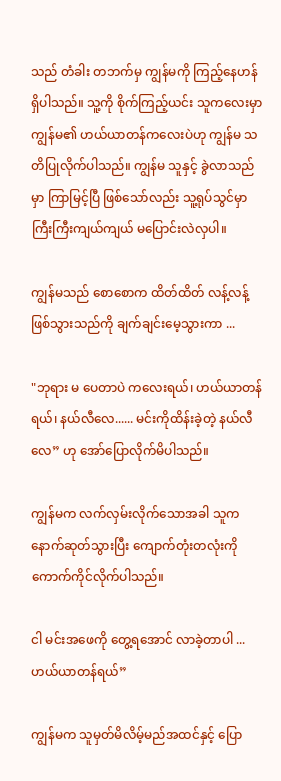သည် တံခါး တဘက်မှ ကျွန်မကို ကြည့်နေဟန် ရှိပါသည်။ သူ့ကို စိုက်ကြည့်ယင်း သူကလေးမှာ ကျွန်မ၏ ဟယ်ယာတန်ကလေးပဲဟု ကျွန်မ သတိပြုလိုက်ပါသည်။ ကျွန်မ သူနှင့် ခွဲလာသည်မှာ ကြာမြင့်ပြီ ဖြစ်သော်လည်း သူ့ရုပ်သွင်မှာ ကြီးကြီးကျယ်ကျယ် မပြောင်းလဲလှပါ။

ကျွန်မသည် စောစောက ထိတ်ထိတ် လန့်လန့် ဖြစ်သွားသည်ကို ချက်ချင်းမေ့သွားကာ ...

"ဘုရား မ ပေတာပဲ ကလေးရယ်၊ ဟယ်ယာတန်ရယ်၊ နယ်လီလေ...... မင်းကိုထိန်းခဲ့တဲ့ နယ်လီလေ” ဟု အော်ပြောလိုက်မိပါသည်။

ကျွန်မက လက်လှမ်းလိုက်သောအခါ သူက နောက်ဆုတ်သွားပြီး ကျောက်တုံးတလုံးကို ကောက်ကိုင်လိုက်ပါသည်။

ငါ မင်းအဖေကို တွေ့ရအောင် လာခဲ့တာပါ ... ဟယ်ယာတန်ရယ်”

ကျွန်မက သူမှတ်မိလိမ့်မည်အထင်နှင့် ပြော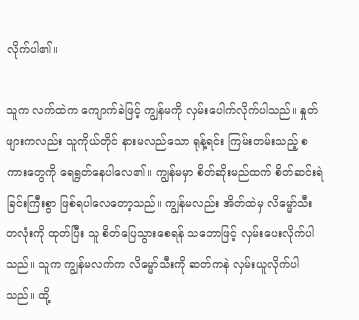လိုက်ပါ၏။

သူက လက်ထဲက ကျောက်ခဲဖြင့် ကျွန်မကို လှမ်းပေါက်လိုက်ပါသည်။ နှုတ်ဖျားကလည်း သူကိုယ်တိုင် နားမလည်သော ရုန့်ရင်း ကြမ်းတမ်းသည့် စကားတွေကို ရေရွတ်နေပါလေ၏။ ကျွန်မမှာ စိတ်ဆိုးမည်ထက် စိတ်ဆင်းရဲခြင်းကြီးစွာ ဖြစ်ရပါလေတော့သည်။ ကျွန်မလည်း အိတ်ထဲမှ လိမ္မော်သီးတလုံးကို ထုတ်ပြီး သူ စိတ်ပြေသွားစေရန် သဘောဖြင့် လှမ်းပေးလိုက်ပါသည်။ သူက ကျွန်မလက်က လိမ္မော်သီးကို ဆတ်ကနဲ လှမ်းယူလိုက်ပါသည်။ ထို့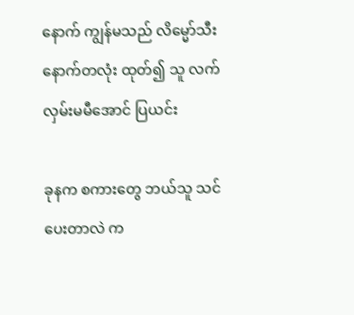နောက် ကျွန်မသည် လိမ္မော်သီး နောက်တလုံး ထုတ်၍ သူ လက်လှမ်းမမီအောင် ပြယင်း

ခုနက စကားတွေ ဘယ်သူ သင်ပေးတာလဲ က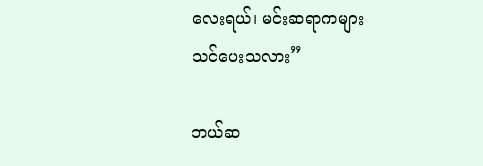လေးရယ်၊ မင်းဆရာကများ သင်ပေးသလား”

ဘယ်ဆ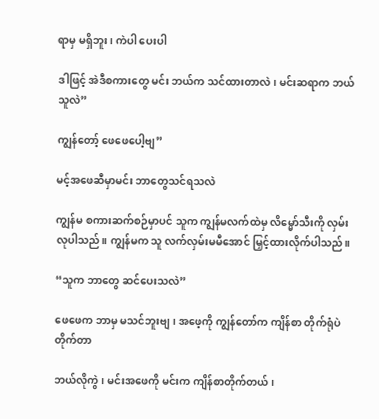ရာမှ မရှိဘူး၊ ကဲပါ ပေးပါ

ဒါဖြင့် အဲဒီစကားတွေ မင်း ဘယ်က သင်ထားတာလဲ၊ မင်းဆရာက ဘယ်သူလဲ”

ကျွန်တော့် ဖေဖေပေါ့ဗျ”

မင့်အဖေဆီမှာမင်း ဘာတွေသင်ရသလဲ

ကျွန်မ စကားဆက်စဉ်မှာပင် သူက ကျွန်မလက်ထဲမှ လိမ္မော်သီးကို လှမ်းလုပါသည်။ ကျွန်မက သူ လက်လှမ်းမမီအောင် မြှင့်ထားလိုက်ပါသည်။

“သူက ဘာတွေ ဆင်ပေးသလဲ”

ဖေဖေက ဘာမှ မသင်ဘူးဗျ၊ အဖေ့ကို ကျွန်တော်က ကျိန်စာ တိုက်ရုံပဲ တိုက်တာ

ဘယ်လိုကွဲ ၊ မင်းအဖေကို မင်းက ကျိန်စာတိုက်တယ်၊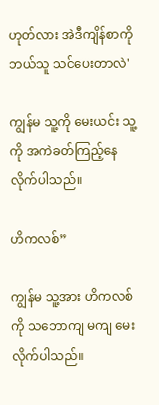ဟုတ်လား အဲဒီကျိန်စာကို ဘယ်သူ သင်ပေးတာလဲ'

ကျွန်မ သူ့ကို မေးယင်း သူ့ကို အကဲခတ်ကြည့်နေလိုက်ပါသည်။

ဟိကလစ်”

ကျွန်မ သူ့အား ဟိကလစ်ကို သဘောကျ မကျ မေးလိုက်ပါသည်။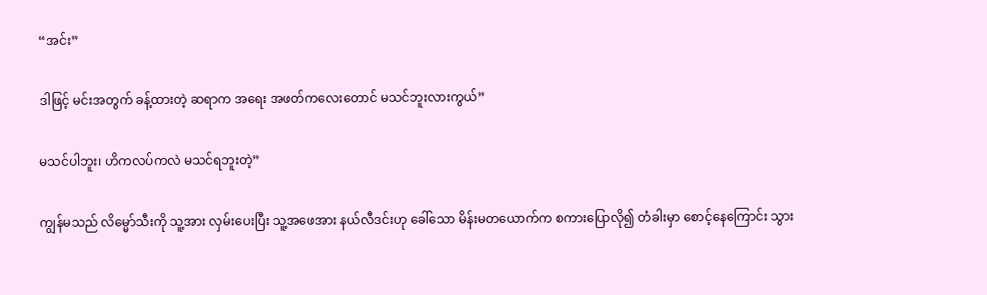“အင်း”

ဒါဖြင့် မင်းအတွက် ခန့်ထားတဲ့ ဆရာက အရေး အဖတ်ကလေးတောင် မသင်ဘူးလားကွယ်”

မသင်ပါဘူး၊ ဟိကလပ်ကလဲ မသင်ရဘူးတဲ့”

ကျွန်မသည် လိမ္မော်သီးကို သူ့အား လှမ်းပေးပြီး သူ့အဖေအား နယ်လီဒင်းဟု ခေါ်သော မိန်းမတယောက်က စကားပြောလို၍ တံခါးမှာ စောင့်နေကြောင်း သွား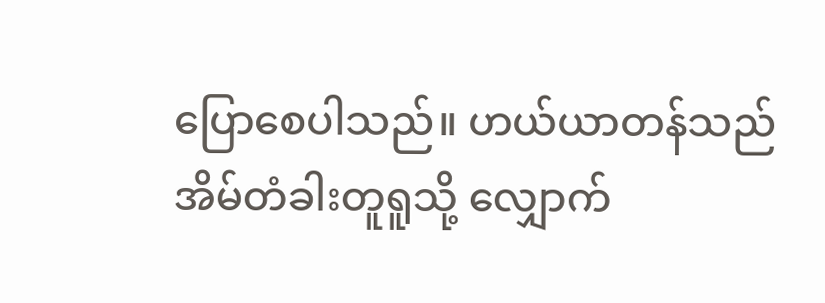ပြောစေပါသည်။ ဟယ်ယာတန်သည် အိမ်တံခါးတူရူသို့ လျှောက်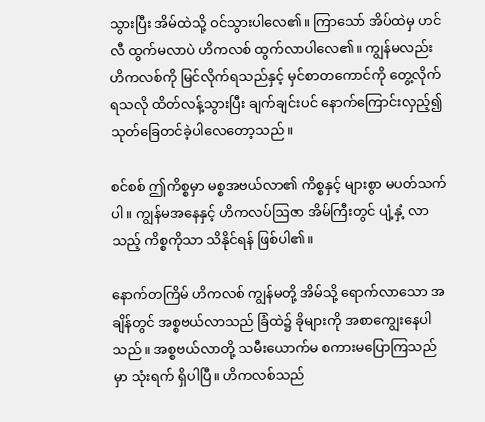သွားပြီး အိမ်ထဲသို့ ဝင်သွားပါလေ၏။ ကြာသော် အိပ်ထဲမှ ဟင်လီ ထွက်မလာပဲ ဟိကလစ် ထွက်လာပါလေ၏။ ကျွန်မလည်း ဟိကလစ်ကို မြင်လိုက်ရသည်နှင့် မှင်စာတကောင်ကို တွေ့လိုက်ရသလို ထိတ်လန့်သွားပြီး ချက်ချင်းပင် နောက်ကြောင်းလှည့်၍ သုတ်ခြေတင်ခဲ့ပါလေတော့သည်။

စင်စစ် ဤကိစ္စမှာ မစ္စအဗယ်လာ၏ ကိစ္စနှင့် များစွာ မပတ်သက်ပါ။ ကျွန်မအနေနှင့် ဟိကလပ်ဩဇာ အိမ်ကြီးတွင် ပျံ့နှံ့ လာသည့် ကိစ္စကိုသာ သိနိုင်ရန် ဖြစ်ပါ၏။

နောက်တကြိမ် ဟိကလစ် ကျွန်မတို့ အိမ်သို့ ရောက်လာသော အချိန်တွင် အစ္စဗယ်လာသည် ခြံထဲ၌ ခိုများကို အစာကျွေးနေပါသည်။ အစ္စဗယ်လာတို့ သမီးယောက်မ စကားမပြောကြသည်မှာ သုံးရက် ရှိပါပြီ။ ဟိကလစ်သည်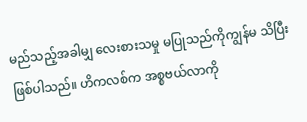မည်သည့်အခါမျှ လေးစားသမှု မပြုသည်ကိုကျွန်မ သိပြီး ဖြစ်ပါသည်။ ဟိကလစ်က အစ္စဗယ်လာကို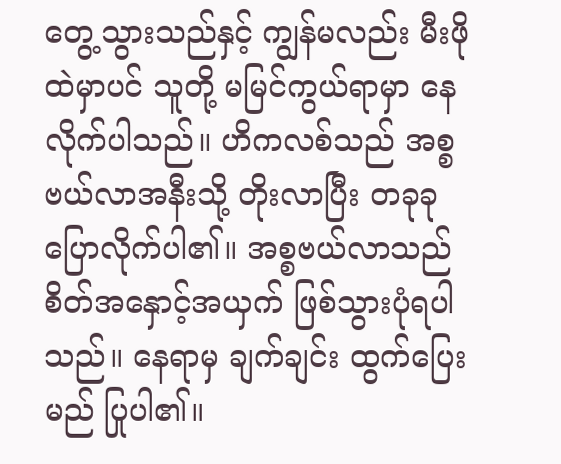တွေ့သွားသည်နှင့် ကျွန်မလည်း မီးဖိုထဲမှာပင် သူတို့ မမြင်ကွယ်ရာမှာ နေလိုက်ပါသည်။ ဟိကလစ်သည် အစ္စဗယ်လာအနီးသို့ တိုးလာပြီး တခုခု ပြောလိုက်ပါ၏။ အစ္စဗယ်လာသည် စိတ်အနှောင့်အယှက် ဖြစ်သွားပုံရပါသည်။ နေရာမှ ချက်ချင်း ထွက်ပြေးမည် ပြုပါ၏။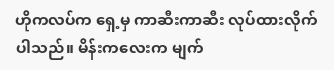ဟိုကလပ်က ရှေ့မှ ကာဆီးကာဆီး လုပ်ထားလိုက်ပါသည်။ မိန်းကလေးက မျက်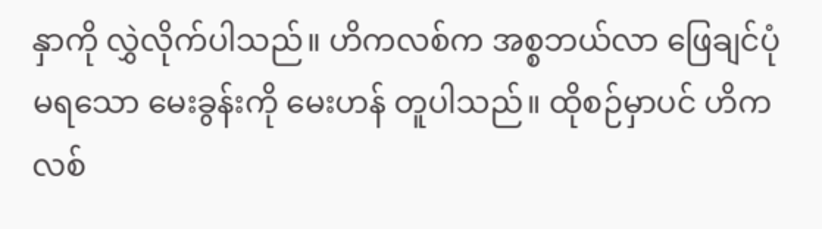နှာကို လွှဲလိုက်ပါသည်။ ဟိကလစ်က အစ္စဘယ်လာ ဖြေချင်ပုံ မရသော မေးခွန်းကို မေးဟန် တူပါသည်။ ထိုစဉ်မှာပင် ဟိကလစ်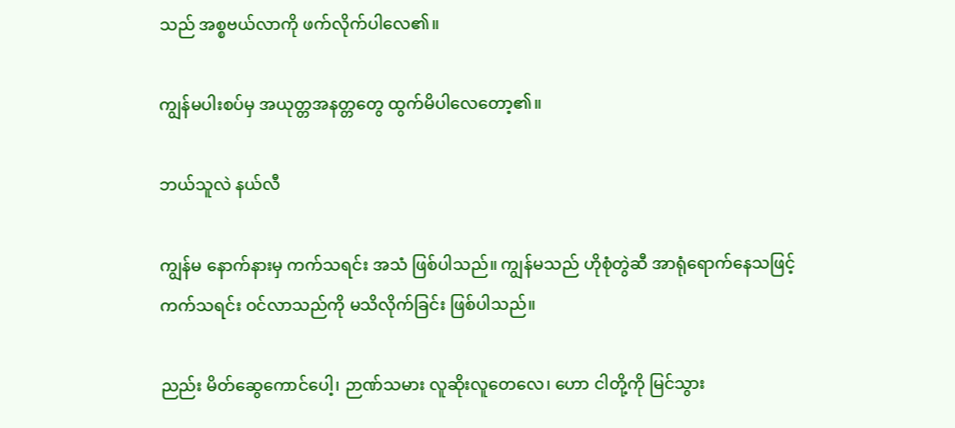သည် အစ္စဗယ်လာကို ဖက်လိုက်ပါလေ၏။

ကျွန်မပါးစပ်မှ အယုတ္တအနတ္တတွေ ထွက်မိပါလေတော့၏။

ဘယ်သူလဲ နယ်လီ

ကျွန်မ နောက်နားမှ ကက်သရင်း အသံ ဖြစ်ပါသည်။ ကျွန်မသည် ဟိုစုံတွဲဆီ အာရုံရောက်နေသဖြင့် ကက်သရင်း ဝင်လာသည်ကို မသိလိုက်ခြင်း ဖြစ်ပါသည်။

ညည်း မိတ်ဆွေကောင်ပေါ့၊ ဉာဏ်သမား လူဆိုးလူတေလေ၊ ဟော ငါတို့ကို မြင်သွား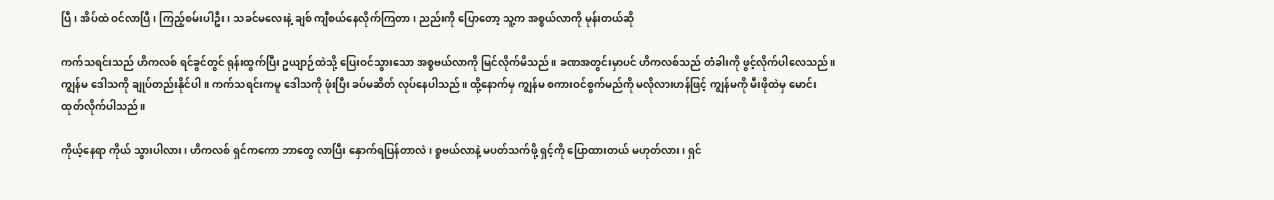ပြီ၊ အိပ်ထဲ ဝင်လာပြီ၊ ကြည့်စမ်းပါဦး၊ သခင်မလေးနဲ့ ချစ် ကျီစယ်နေလိုက်ကြတာ၊ ညည်းကို ပြောတော့ သူ့က အစ္စယ်လာကို မုန်းတယ်ဆို

ကက်သရင်းသည် ဟိကလစ် ရင်ခွင်တွင် ရုန်းထွက်ပြီး ဥယျာဉ်ထဲသို့ ပြေးဝင်သွားသော အစ္စဗယ်လာကို မြင်လိုက်မိသည်။ ခဏအတွင်းမှာပင် ဟိကလစ်သည် တံခါးကို ဖွင့်လိုက်ပါလေသည်။ ကျွန်မ ဒေါသကို ချုပ်တည်းနိုင်ပါ။ ကက်သရင်းကမူ ဒေါသကို ဖုံးပြီး ခပ်မဆိတ် လုပ်နေပါသည်။ ထို့နောက်မှ ကျွန်မ စကားဝင်စွက်မည်ကို မလိုလားဟန်ဖြင့် ကျွန်မကို မီးဖိုထဲမှ မောင်းထုတ်လိုက်ပါသည်။

ကိုယ့်နေရာ ကိုယ် သွားပါလား၊ ဟိကလစ် ရှင်ကကော ဘာတွေ လာပြီး နှောက်ရပြန်တာလဲ၊ စ္စဗယ်လာနဲ့ မပတ်သက်ဖို့ ရှင့်ကို ပြောထားတယ် မဟုတ်လား၊ ရှင်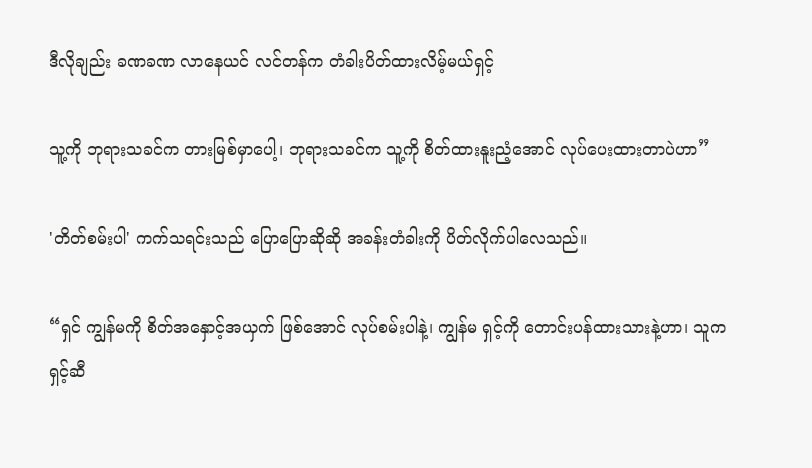ဒီလိုချည်း ခဏခဏ လာနေယင် လင်တန်က တံခါးပိတ်ထားလိမ့်မယ်ရှင့်

သူ့ကို ဘုရားသခင်က တားမြစ်မှာပေါ့၊ ဘုရားသခင်က သူ့ကို စိတ်ထားနူးညံ့အောင် လုပ်ပေးထားတာပဲဟာ”

'တိတ်စမ်းပါ' ကက်သရင်းသည် ပြောပြောဆိုဆို အခန်းတံခါးကို ပိတ်လိုက်ပါလေသည်။

“ရှင် ကျွန်မကို စိတ်အနှောင့်အယှက် ဖြစ်အောင် လုပ်စမ်းပါနဲ့၊ ကျွန်မ ရှင့်ကို တောင်းပန်ထားသားနဲ့ဟာ၊ သူက ရှင့်ဆီ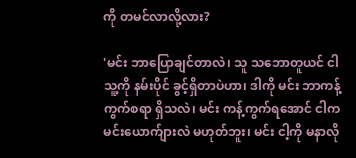ကို တမင်လာလို့လား?

'မင်း ဘာပြောချင်တာလဲ၊ သူ သဘောတူယင် ငါ သူ့ကို နမ်းပိုင် ခွင့်ရှိတာပဲဟာ၊ ဒါကို မင်း ဘာကန့်ကွက်စရာ ရှိသလဲ၊ မင်း ကန့်ကွက်ရအောင် ငါက မင်းယောက်ျားလဲ မဟုတ်ဘူး၊ မင်း ငါ့ကို မနာလို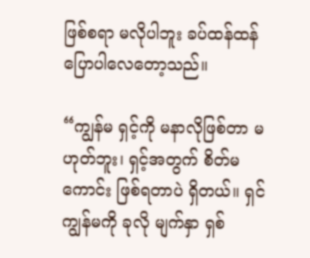ဖြစ်စရာ မလိုပါဘူး ခပ်ထန်ထန် ပြောပါလေတော့သည်။

“ကျွန်မ ရှင့်ကို မနာလိုဖြစ်တာ မဟုတ်ဘူး၊ ရှင့်အတွက် စိတ်မကောင်း ဖြစ်ရတာပဲ ရှိတယ်။ ရှင် ကျွန်မကို ခုလို မျက်နှာ ရှစ်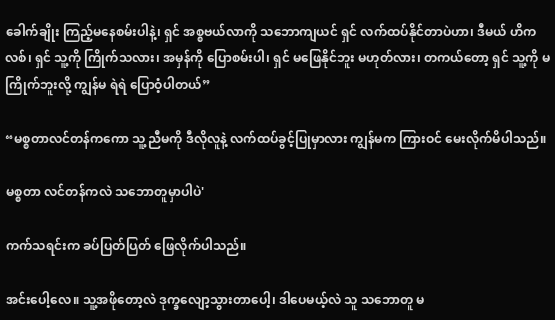ခေါက်ချိုး ကြည့်မနေစမ်းပါနဲ့၊ ရှင် အစ္စဗယ်လာကို သဘောကျယင် ရှင် လက်ထပ်နိုင်တာပဲဟာ၊ ဒီမယ် ဟိကလစ်၊ ရှင် သူ့ကို ကြိုက်သလား၊ အမှန်ကို ပြောစမ်းပါ၊ ရှင် မဖြေနိုင်ဘူး မဟုတ်လား၊ တကယ်တော့ ရှင် သူ့ကို မကြိုက်ဘူးလို့ ကျွန်မ ရဲရဲ ပြောဝံ့ပါတယ်”

“မစ္စတာလင်တန်ကကော သူ့ညီမကို ဒီလိုလူနဲ့ လက်ထပ်ခွင့်ပြုမှာလား ကျွန်မက ကြားဝင် မေးလိုက်မိပါသည်။

မစ္စတာ လင်တန်ကလဲ သဘောတူမှာပါပဲ'

ကက်သရင်းက ခပ်ပြတ်ပြတ် ဖြေလိုက်ပါသည်။

အင်းပေါ့လေ။ သူ့အဖိုတော့လဲ ဒုက္ခလျော့သွားတာပေါ့၊ ဒါပေမယ့်လဲ သူ သဘောတူ မ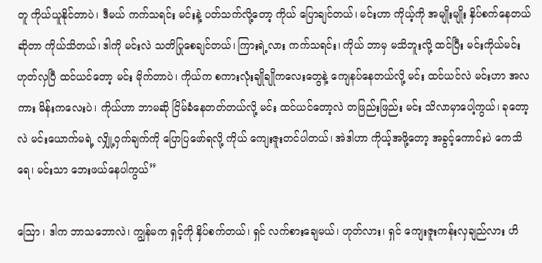တူ ကိုယ်ယူနိုင်တာပဲ၊ ဒီမယ် ကက်သရင်း မင်းနဲ့ ပတ်သက်လို့တော့ ကိုယ် ပြောချင်တယ်၊ မင်းဟာ ကိုယ့်ကို အမျိုးမျိုး နှိပ်စက်နေတယ်ဆိုတာ ကိုယ်သိတယ်၊ ဒါကို မင်းလဲ သတိပြုစေချင်တယ်၊ ကြားရဲ့လား ကက်သရင်း၊ ကိုယ် ဘာမှ မသိဘူးလို့ ထင်ပြီး မင်းကိုယ်မင်း ဟုတ်လှပြီ ထင်ယင်တော့ မင်း မိုက်တာပဲ၊ ကိုယ်က စကားလုံးချိုချိုကလေးတွေနဲ့ ကျေနပ်နေတယ်လို့ မင်း ထင်ယင်လဲ မင်းဟာ အလကား မိန်းကလေးပဲ၊ ကိုယ်ဟာ ဘာမဆို ငြိမ်ခံနေတတ်တယ်လို့ မင်း ထင်ယင်တော့လဲ တဖြည်းဖြည်း မင်း သိလာမှာပေါ့ကွယ်၊ ခုတော့လဲ မင်းယောက်မရဲ့ လျှို့ဝှက်ချက်ကို ပြောပြဖော်ရလို့ ကိုယ် ကျေးဇူးတင်ပါတယ်၊ အဲဒါဟာ ကိုယ့်အဖို့တော့ အခွင့်ကောင်းပဲ ကေသိရေ၊ မင်းသာ ဘေးဖယ်နေပါကွယ်”

ဩော၊ ဒါက ဘာသဘောလဲ၊ ကျွန်မက ရှင့်ကို နှိပ်စက်တယ်၊ ရှင် လက်စားချေမယ်၊ ဟုတ်လား၊ ရှင် ကျေးဇူးကန်းလှချည်လား ဟိ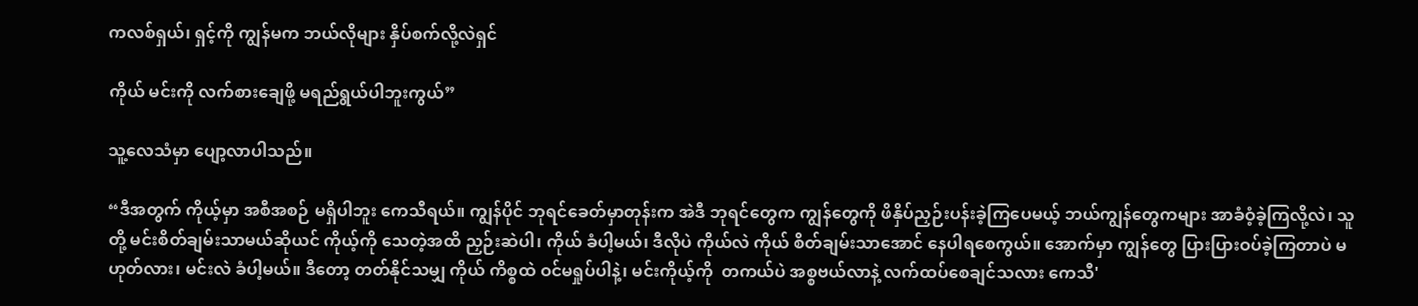ကလစ်ရှယ်၊ ရှင့်ကို ကျွန်မက ဘယ်လိုများ နှိပ်စက်လို့လဲရှင်

ကိုယ် မင်းကို လက်စားချေဖို့ မရည်ရွယ်ပါဘူးကွယ်”

သူ့လေသံမှာ ပျော့လာပါသည်။

“ဒီအတွက် ကိုယ့်မှာ အစီအစဉ် မရှိပါဘူး ကေသီရယ်။ ကျွန်ပိုင် ဘုရင်ခေတ်မှာတုန်းက အဲဒီ ဘုရင်တွေက ကျွန်တွေကို ဖိနှိပ်ညှဉ်းပန်းခဲ့ကြပေမယ့် ဘယ်ကျွန်တွေကများ အာခံဝံ့ခဲ့ကြလို့လဲ၊ သူတို့ မင်းစိတ်ချမ်းသာမယ်ဆိုယင် ကိုယ့်ကို သေတဲ့အထိ ညှဉ်းဆဲပါ၊ ကိုယ် ခံပါ့မယ်၊ ဒီလိုပဲ ကိုယ်လဲ ကိုယ် စိတ်ချမ်းသာအောင် နေပါရစေကွယ်။ အောက်မှာ ကျွန်တွေ ပြားပြားဝပ်ခဲ့ကြတာပဲ မဟုတ်လား၊ မင်းလဲ ခံပါ့မယ်။ ဒီတော့ တတ်နိုင်သမျှ ကိုယ် ကိစ္စထဲ ဝင်မရှုပ်ပါနဲ့၊ မင်းကိုယ့်ကို  တကယ်ပဲ အစ္စဗယ်လာနဲ့ လက်ထပ်စေချင်သလား ကေသီ'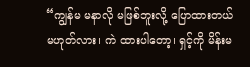“ကျွန်မ မနာလို မဖြစ်ဘူးလို့ ပြောထားတယ် မဟုတ်လား၊ ကဲ ထားပါတော့၊ ရှင့်ကို မိန်းမ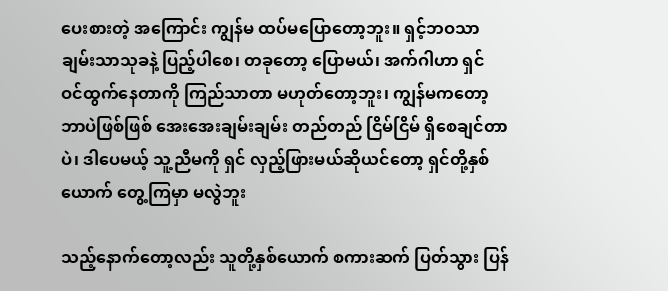ပေးစားတဲ့ အကြောင်း ကျွန်မ ထပ်မပြောတော့ဘူး။ ရှင့်ဘဝသာ ချမ်းသာသုခနဲ့ ပြည့်ပါစေ၊ တခုတော့ ပြောမယ်၊ အက်ဂါဟာ ရှင် ဝင်ထွက်နေတာကို ကြည်သာတာ မဟုတ်တော့ဘူး၊ ကျွန်မကတော့ ဘာပဲဖြစ်ဖြစ် အေးအေးချမ်းချမ်း တည်တည် ငြိမ်ငြိမ် ရှိစေချင်တာပဲ၊ ဒါပေမယ့် သူ့ညီမကို ရှင် လှည့်ဖြားမယ်ဆိုယင်တော့ ရှင်တို့နှစ်ယောက် တွေ့ကြမှာ မလွဲဘူး

သည့်နောက်တော့လည်း သူတို့နှစ်ယောက် စကားဆက် ပြတ်သွား ပြန်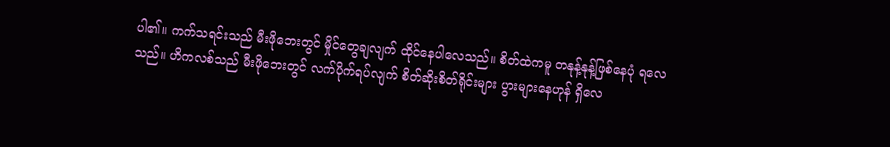ပါ၏။ ကက်သရင်းသည် မီးဖိုဘေးတွင် မှိုင်တွေချလျက် ထိုင်နေပါလေသည်။ စိတ်ထဲကမူ တနုန့်နုန့်ဖြစ်နေပုံ ရလေသည်။ ဟိကလစ်သည် မီးဖိုဘေးတွင် လက်ပိုက်ရပ်လျက် စိတ်ဆိုးစိတ်ရိုင်းများ ပွားများနေဟုန် ရှိလေ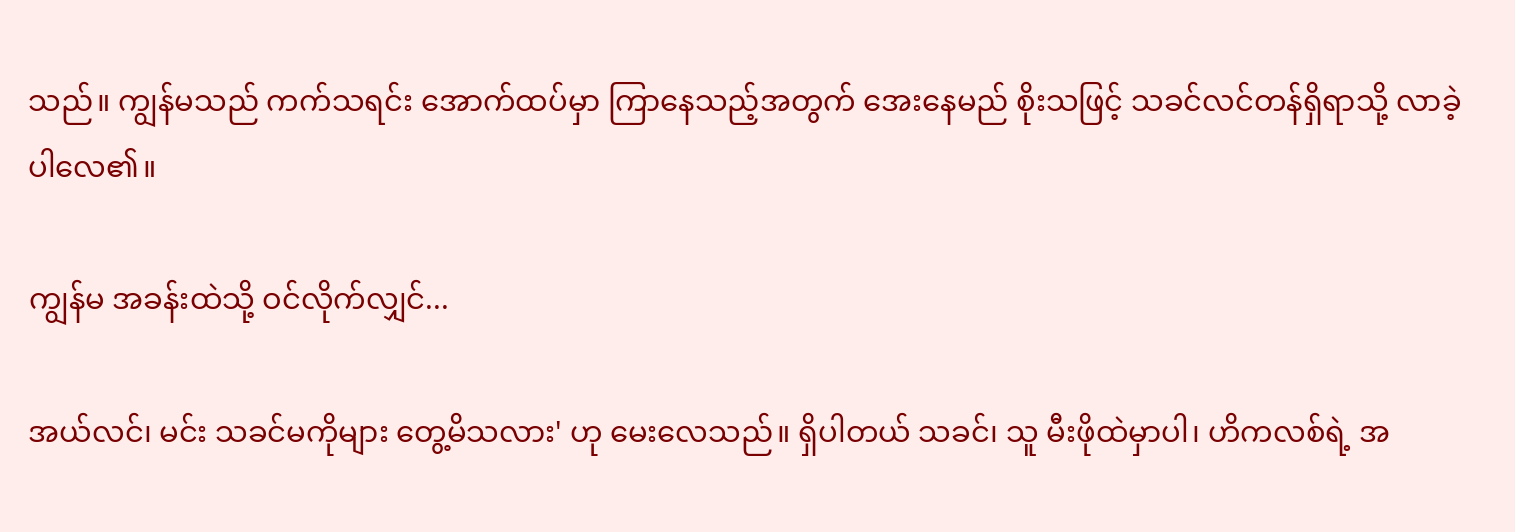သည်။ ကျွန်မသည် ကက်သရင်း အောက်ထပ်မှာ ကြာနေသည့်အတွက် အေးနေမည် စိုးသဖြင့် သခင်လင်တန်ရှိရာသို့ လာခဲ့ပါလေ၏။

ကျွန်မ အခန်းထဲသို့ ဝင်လိုက်လျှင်...

အယ်လင်၊ မင်း သခင်မကိုများ တွေ့မိသလား' ဟု မေးလေသည်။ ရှိပါတယ် သခင်၊ သူ မီးဖိုထဲမှာပါ၊ ဟိကလစ်ရဲ့ အ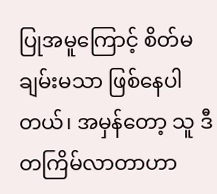ပြုအမူကြောင့် စိတ်မချမ်းမသာ ဖြစ်နေပါတယ်၊ အမှန်တော့ သူ ဒီတကြိမ်လာတာဟာ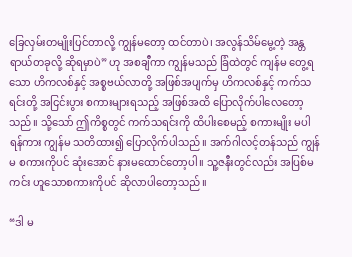ခြေလှမ်းတမျိုးပြင်တာလို့ ကျွန်မတော့ ထင်တာပဲ၊ အလွန်သိမ်မွေ့တဲ့ အန္တရာယ်တခုလို့ ဆိုရမှာပဲ” ဟု အစချီကာ ကျွန်မသည် ခြံထဲတွင် ကျန်မ တွေ့ရသော ဟိကလစ်နှင့် အစ္စဗယ်လာတို့ အဖြစ်အပျက်မှ ဟိကလစ်နှင့် ကက်သရင်းတို့ အငြင်းပွား စကားများရသည့် အဖြစ်အထိ ပြောလိုက်ပါလေတော့သည်။ သို့သော် ဤကိစ္စတွင် ကက်သရင်းကို ထိပါးစေမည့် စကားမျိုး မပါရန်ကား ကျွန်မ သတိထား၍ ပြောလိုက်ပါသည်။ အက်ဂါလင့်တန်သည် ကျွန်မ စကားကိုပင် ဆုံးအောင် နားမထောင်တော့ပါ။ သူ့ဇနီးတွင်လည်း အပြစ်မကင်း ဟူသောစကားကိုပင် ဆိုလာပါတော့သည်။

“ဒါ မ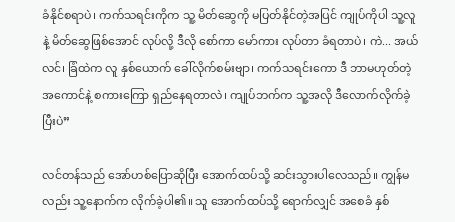ခံနိုင်စရာပဲ၊ ကက်သရင်းကိုက သူ့ မိတ်ဆွေကို မပြတ်နိုင်တဲ့အပြင် ကျုပ်ကိုပါ သူ့လူနဲ့ မိတ်ဆွေဖြစ်အောင် လုပ်လို့ ဒီလို စော်ကာ မော်ကား လုပ်တာ ခံရတာပဲ၊ ကဲ... အယ်လင်၊ ခြံထဲက လူ နှစ်ယောက် ခေါ်လိုက်စမ်းဗျာ၊ ကက်သရင်းကော ဒီ ဘာမဟုတ်တဲ့အကောင်နဲ့ စကားကြော ရှည်နေရတာလဲ၊ ကျုပ်ဘက်က သူ့အလို ဒီလောက်လိုက်ခဲ့ပြီးပဲ”

လင်တန်သည် အော်ဟစ်ပြောဆိုပြီး အောက်ထပ်သို့ ဆင်းသွားပါလေသည်။ ကျွန်မလည်း သူ့နောက်က လိုက်ခဲ့ပါ၏။ သူ အောက်ထပ်သို့ ရောက်လျှင် အစေခံ နှစ်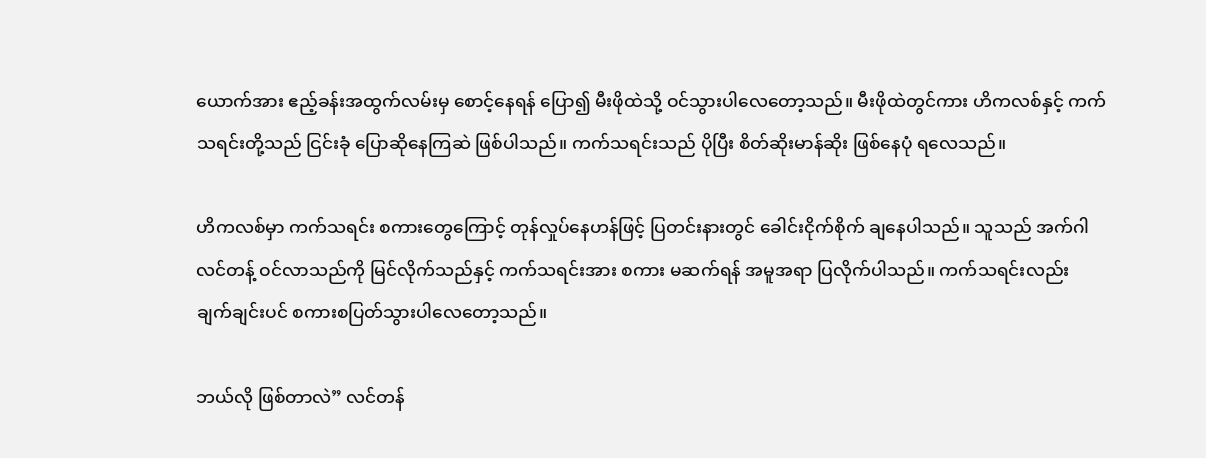ယောက်အား ဧည့်ခန်းအထွက်လမ်းမှ စောင့်နေရန် ပြော၍ မီးဖိုထဲသို့ ဝင်သွားပါလေတော့သည်။ မီးဖိုထဲတွင်ကား ဟိကလစ်နှင့် ကက်သရင်းတို့သည် ငြင်းခုံ ပြောဆိုနေကြဆဲ ဖြစ်ပါသည်။ ကက်သရင်းသည် ပိုပြီး စိတ်ဆိုးမာန်ဆိုး ဖြစ်နေပုံ ရလေသည်။

ဟိကလစ်မှာ ကက်သရင်း စကားတွေကြောင့် တုန်လှုပ်နေဟန်ဖြင့် ပြတင်းနားတွင် ခေါင်းငိုက်စိုက် ချနေပါသည်။ သူသည် အက်ဂါလင်တန့် ဝင်လာသည်ကို မြင်လိုက်သည်နှင့် ကက်သရင်းအား စကား မဆက်ရန် အမူအရာ ပြလိုက်ပါသည်။ ကက်သရင်းလည်း ချက်ချင်းပင် စကားစပြတ်သွားပါလေတော့သည်။

ဘယ်လို ဖြစ်တာလဲ” လင်တန်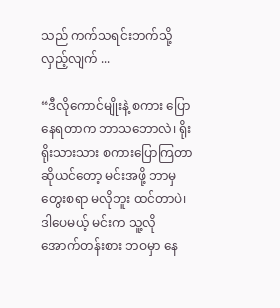သည် ကက်သရင်းဘက်သို့ လှည့်လျက် ...

“ဒီလိုကောင်မျိုးနဲ့ စကား ပြောနေရတာက ဘာသဘောလဲ၊ ရိုးရိုးသားသား စကားပြောကြတာ ဆိုယင်တော့ မင်းအဖို့ ဘာမှ တွေးစရာ မလိုဘူး ထင်တာပဲ၊ ဒါပေမယ့် မင်းက သူ့လို အောက်တန်းစား ဘဝမှာ နေ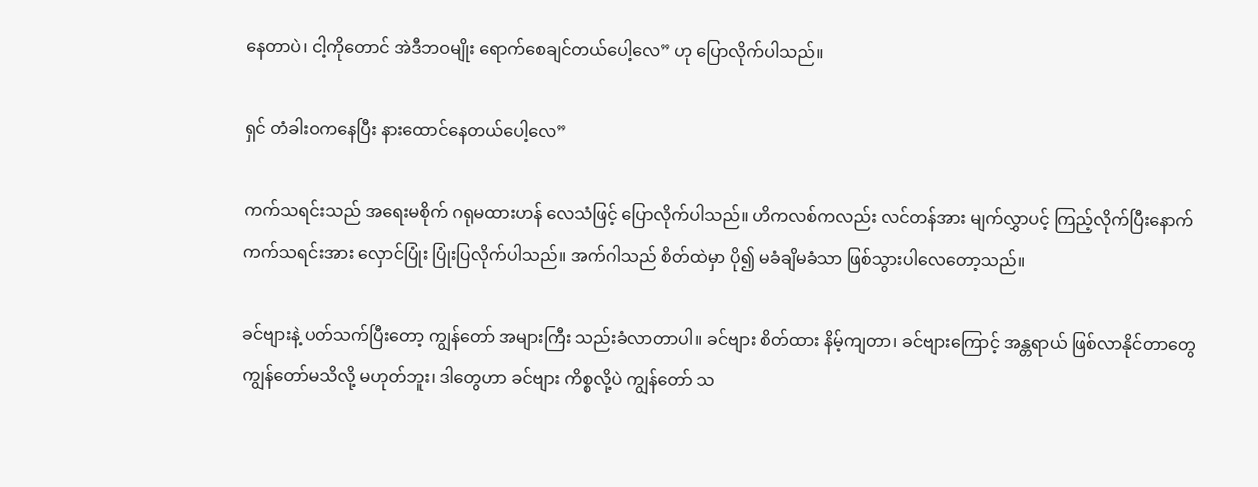နေတာပဲ၊ ငါ့ကိုတောင် အဲဒီဘဝမျိုး ရောက်စေချင်တယ်ပေါ့လေ” ဟု ပြောလိုက်ပါသည်။

ရှင် တံခါးဝကနေပြီး နားထောင်နေတယ်ပေါ့လေ”

ကက်သရင်းသည် အရေးမစိုက် ဂရုမထားဟန် လေသံဖြင့် ပြောလိုက်ပါသည်။ ဟိကလစ်ကလည်း လင်တန်အား မျက်လွှာပင့် ကြည့်လိုက်ပြီးနောက် ကက်သရင်းအား လှောင်ပြုံး ပြုံးပြလိုက်ပါသည်။ အက်ဂါသည် စိတ်ထဲမှာ ပို၍ မခံချိမခံသာ ဖြစ်သွားပါလေတော့သည်။

ခင်ဗျားနဲ့ ပတ်သက်ပြီးတော့ ကျွန်တော် အများကြီး သည်းခံလာတာပါ။ ခင်ဗျား စိတ်ထား နိမ့်ကျတာ၊ ခင်ဗျားကြောင့် အန္တရာယ် ဖြစ်လာနိုင်တာတွေ ကျွန်တော်မသိလို့ မဟုတ်ဘူး၊ ဒါတွေဟာ ခင်ဗျား ကိစ္စလို့ပဲ ကျွန်တော် သ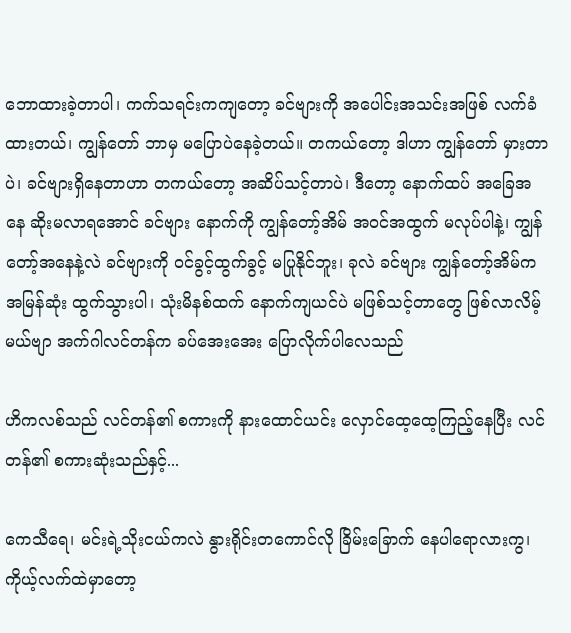ဘောထားခဲ့တာပါ၊ ကက်သရင်းကကျတော့ ခင်ဗျားကို အပေါင်းအသင်းအဖြစ် လက်ခံထားတယ်၊ ကျွန်တော် ဘာမှ မပြောပဲနေခဲ့တယ်။ တကယ်တော့ ဒါဟာ ကျွန်တော် မှားတာပဲ၊ ခင်ဗျားရှိနေတာဟာ တကယ်တော့ အဆိပ်သင့်တာပဲ၊ ဒီတော့ နောက်ထပ် အခြေအနေ ဆိုးမလာရအောင် ခင်ဗျား နောက်ကို ကျွန်တော့်အိမ် အဝင်အထွက် မလုပ်ပါနဲ့၊ ကျွန်တော့်အနေနဲ့လဲ ခင်ဗျားကို ဝင်ခွင့်ထွက်ခွင့် မပြုနိုင်ဘူး၊ ခုလဲ ခင်ဗျား ကျွန်တော့်အိမ်က အမြန်ဆုံး ထွက်သွားပါ၊ သုံးမိနစ်ထက် နောက်ကျယင်ပဲ မဖြစ်သင့်တာတွေ ဖြစ်လာလိမ့်မယ်ဗျာ အက်ဂါလင်တန်က ခပ်အေးအေး ပြောလိုက်ပါလေသည်

ဟိကလစ်သည် လင်တန်၏ စကားကို နားထောင်ယင်း လှောင်ထေ့ထေ့ကြည့်နေပြီး လင်တန်၏ စကားဆုံးသည်နှင့်...

ကေသီရေ၊ မင်းရဲ့သိုးငယ်ကလဲ နွားရိုင်းတကောင်လို ခြိမ်းခြောက် နေပါရောလားကွ၊ ကိုယ့်လက်ထဲမှာတော့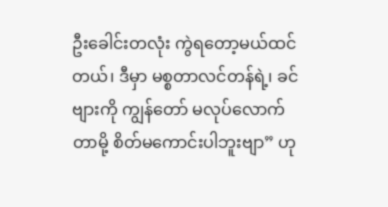ဦးခေါင်းတလုံး ကွဲရတော့မယ်ထင်တယ်၊ ဒီမှာ မစ္စတာလင်တန်ရဲ့၊ ခင်ဗျားကို ကျွန်တော် မလုပ်လောက်တာမို့ စိတ်မကောင်းပါဘူးဗျာ” ဟု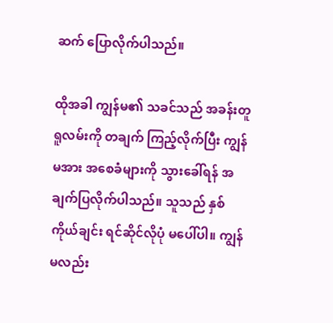ဆက် ပြောလိုက်ပါသည်။

ထိုအခါ ကျွန်မ၏ သခင်သည် အခန်းတူရူလမ်းကို တချက် ကြည့်လိုက်ပြီး ကျွန်မအား အစေခံများကို သွားခေါ်ရန် အချက်ပြလိုက်ပါသည်။ သူသည် နှစ်ကိုယ်ချင်း ရင်ဆိုင်လိုပုံ မပေါ်ပါ။ ကျွန်မလည်း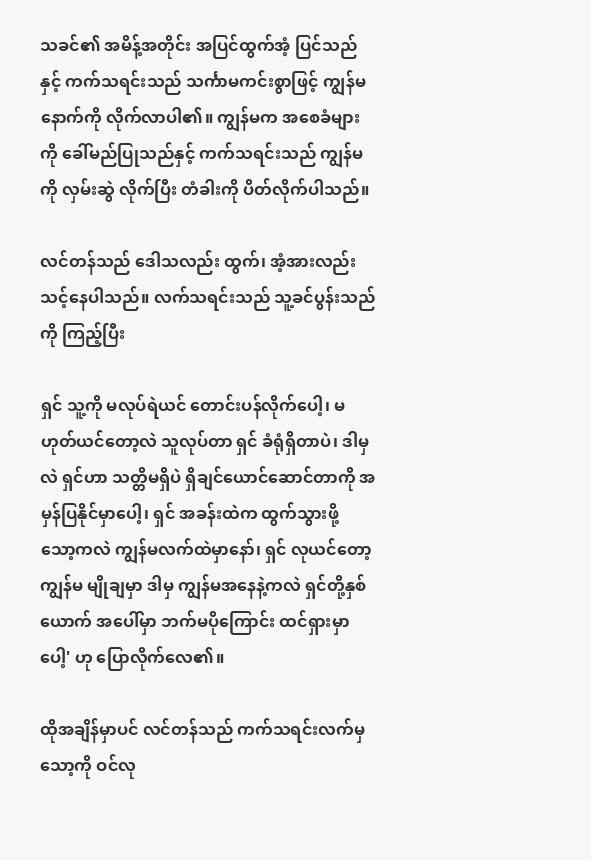သခင်၏ အမိန့်အတိုင်း အပြင်ထွက်အံ့ ပြင်သည်နှင့် ကက်သရင်းသည် သင်္ကာမကင်းစွာဖြင့် ကျွန်မ နောက်ကို လိုက်လာပါ၏။ ကျွန်မက အစေခံများကို ခေါ်မည်ပြုသည်နှင့် ကက်သရင်းသည် ကျွန်မကို လှမ်းဆွဲ လိုက်ပြီး တံခါးကို ပိတ်လိုက်ပါသည်။

လင်တန်သည် ဒေါသလည်း ထွက်၊ အံ့အားလည်း သင့်နေပါသည်။ လက်သရင်းသည် သူ့ခင်ပွန်းသည်ကို ကြည့်ပြီး

ရှင် သူ့ကို မလုပ်ရဲယင် တောင်းပန်လိုက်ပေါ့၊ မဟုတ်ယင်တော့လဲ သူလုပ်တာ ရှင် ခံရုံရှိတာပဲ၊ ဒါမှလဲ ရှင်ဟာ သတ္တိမရှိပဲ ရှိချင်ယောင်ဆောင်တာကို အမှန်ပြနိုင်မှာပေါ့၊ ရှင် အခန်းထဲက ထွက်သွားဖို့ သော့ကလဲ ကျွန်မလက်ထဲမှာနော်၊ ရှင် လုယင်တော့ ကျွန်မ မျိုချမှာ ဒါမှ ကျွန်မအနေနဲ့ကလဲ ရှင်တို့နှစ်ယောက် အပေါ်မှာ ဘက်မပိုကြောင်း ထင်ရှားမှာပေါ့' ဟု ပြောလိုက်လေ၏။

ထိုအချိန်မှာပင် လင်တန်သည် ကက်သရင်းလက်မှသော့ကို ဝင်လု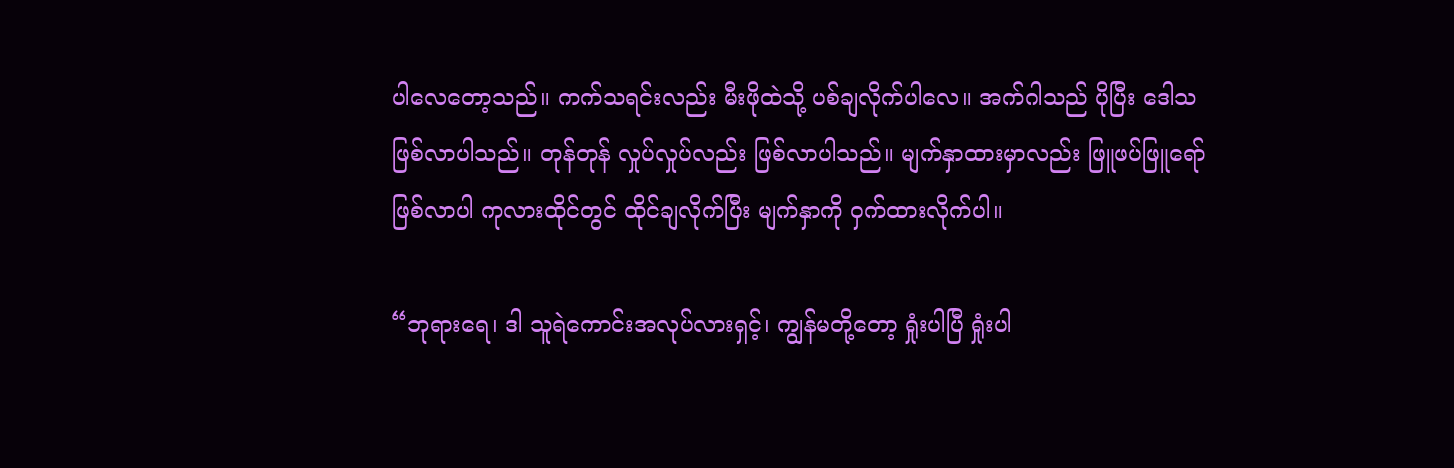ပါလေတော့သည်။ ကက်သရင်းလည်း မီးဖိုထဲသို့ ပစ်ချလိုက်ပါလေ။ အက်ဂါသည် ပိုပြီး ဒေါသ ဖြစ်လာပါသည်။ တုန်တုန် လှုပ်လှုပ်လည်း ဖြစ်လာပါသည်။ မျက်နှာထားမှာလည်း ဖြူဖပ်ဖြူရော်ဖြစ်လာပါ ကုလားထိုင်တွင် ထိုင်ချလိုက်ပြီး မျက်နှာကို ဝှက်ထားလိုက်ပါ။

“ဘုရားရေ၊ ဒါ သူရဲကောင်းအလုပ်လားရှင့်၊ ကျွန်မတို့တော့ ရှုံးပါပြီ ရှုံးပါ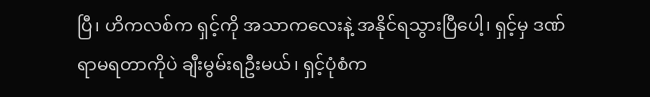ပြီ၊ ဟိကလစ်က ရှင့်ကို အသာကလေးနဲ့ အနိုင်ရသွားပြီပေါ့၊ ရှင့်မှ ဒဏ်ရာမရတာကိုပဲ ချီးမွမ်းရဦးမယ်၊ ရှင့်ပုံစံက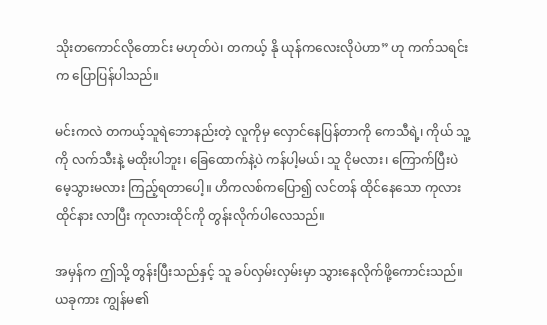သိုးတကောင်လိုတောင်း မဟုတ်ပဲ၊ တကယ့် နို ယုန်ကလေးလိုပဲဟာ” ဟု ကက်သရင်းက ပြောပြန်ပါသည်။

မင်းကလဲ တကယ့်သူရဲဘောနည်းတဲ့ လူကိုမှ လှောင်နေပြန်တာကို ကေသီရဲ့၊ ကိုယ် သူ့ကို လက်သီးနဲ့ မထိုးပါဘူး၊ ခြေထောက်နဲ့ပဲ ကန်ပါ့မယ်၊ သူ ငိုမလား၊ ကြောက်ပြီးပဲ မေ့သွားမလား ကြည့်ရတာပေါ့။ ဟိကလစ်ကပြော၍ လင်တန် ထိုင်နေသော ကုလားထိုင်နား လာပြီး ကုလားထိုင်ကို တွန်းလိုက်ပါလေသည်။

အမှန်က ဤသို့ တွန်းပြီးသည်နှင့် သူ ခပ်လှမ်းလှမ်းမှာ သွားနေလိုက်ဖို့ကောင်းသည်။ ယခုကား ကျွန်မ၏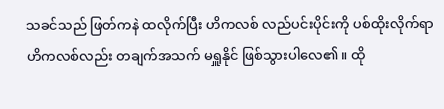သခင်သည် ဖြတ်ကနဲ ထလိုက်ပြီး ဟိကလစ် လည်ပင်းပိုင်းကို ပစ်ထိုးလိုက်ရာ ဟိကလစ်လည်း တချက်အသက် မရှူနိုင် ဖြစ်သွားပါလေ၏။ ထို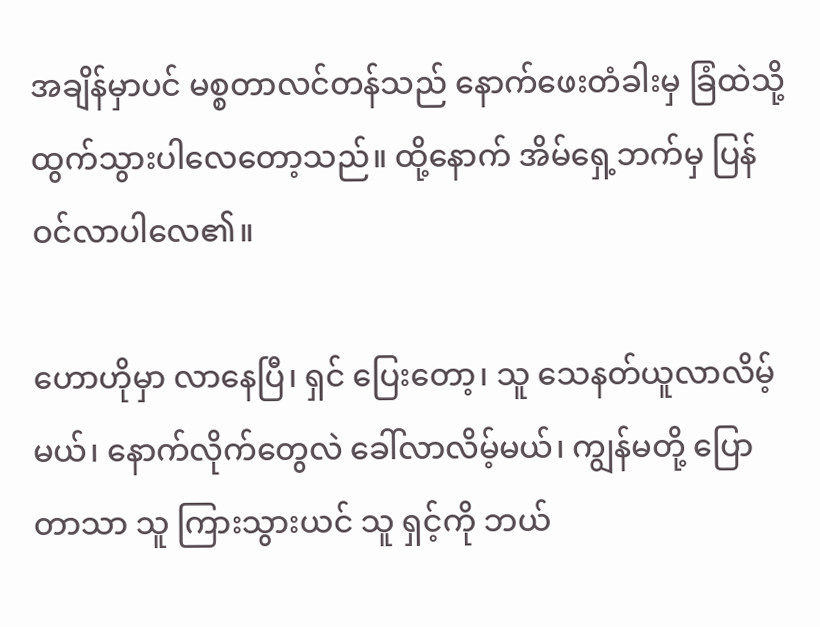အချိန်မှာပင် မစ္စတာလင်တန်သည် နောက်ဖေးတံခါးမှ ခြံထဲသို့ ထွက်သွားပါလေတော့သည်။ ထို့နောက် အိမ်ရှေ့ဘက်မှ ပြန်ဝင်လာပါလေ၏။

ဟောဟိုမှာ လာနေပြီ၊ ရှင် ပြေးတော့၊ သူ သေနတ်ယူလာလိမ့်မယ်၊ နောက်လိုက်တွေလဲ ခေါ်လာလိမ့်မယ်၊ ကျွန်မတို့ ပြောတာသာ သူ ကြားသွားယင် သူ ရှင့်ကို ဘယ်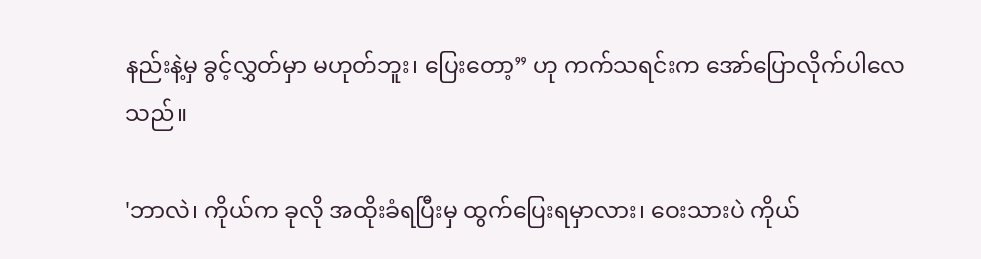နည်းနဲ့မှ ခွင့်လွှတ်မှာ မဟုတ်ဘူး၊ ပြေးတော့” ဟု ကက်သရင်းက အော်ပြောလိုက်ပါလေသည်။

'ဘာလဲ၊ ကိုယ်က ခုလို အထိုးခံရပြီးမှ ထွက်ပြေးရမှာလား၊ ဝေးသားပဲ ကိုယ်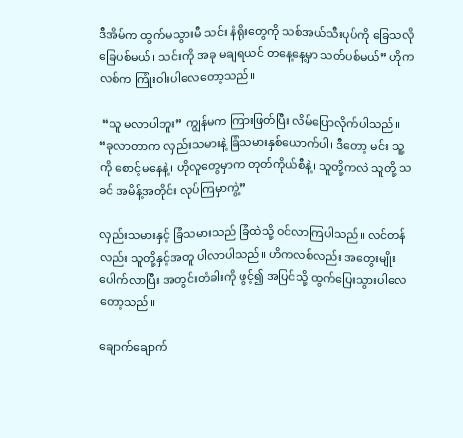ဒီအိမ်က ထွက်မသွားမီ သင်း နံရိုးတွေကို သစ်အယ်သီးပုပ်ကို ခြေသလို ခြေပစ်မယ်၊ သင်းကို အခု မချရယင် တနေ့နေ့မှာ သတ်ပစ်မယ်” ဟိုကလစ်က ကြုံးဝါးပါလေတော့သည်။

 “သူ မလာပါဘူး” ကျွန်မက ကြားဖြတ်ပြီး လိမ်ပြောလိုက်ပါသည်။ “ခုလာတာက လှည်းသမားနဲ့ ခြံသမားနှစ်ယောက်ပါ၊ ဒီတော့ မင်း သူ့ကို စောင့်မနေနဲ့၊ ဟိုလူတွေမှာက တုတ်ကိုယ်စီနဲ့၊ သူတို့ကလဲ သူတို့ သခင် အမိန့်အတိုင်း လုပ်ကြမှာကွဲ့”

လှည်းသမားနှင့် ခြံသမားသည် ခြံထဲသို့ ဝင်လာကြပါသည်။ လင်တန်လည်း သူတို့နှင့်အတူ ပါလာပါသည်။ ဟိကလစ်လည်း အတွေးမျိုး ပေါက်လာပြီး အတွင်းတံခါးကို ဖွင့်၍ အပြင်သို့ ထွက်ပြေးသွားပါလေတော့သည်။

ချောက်ချောက်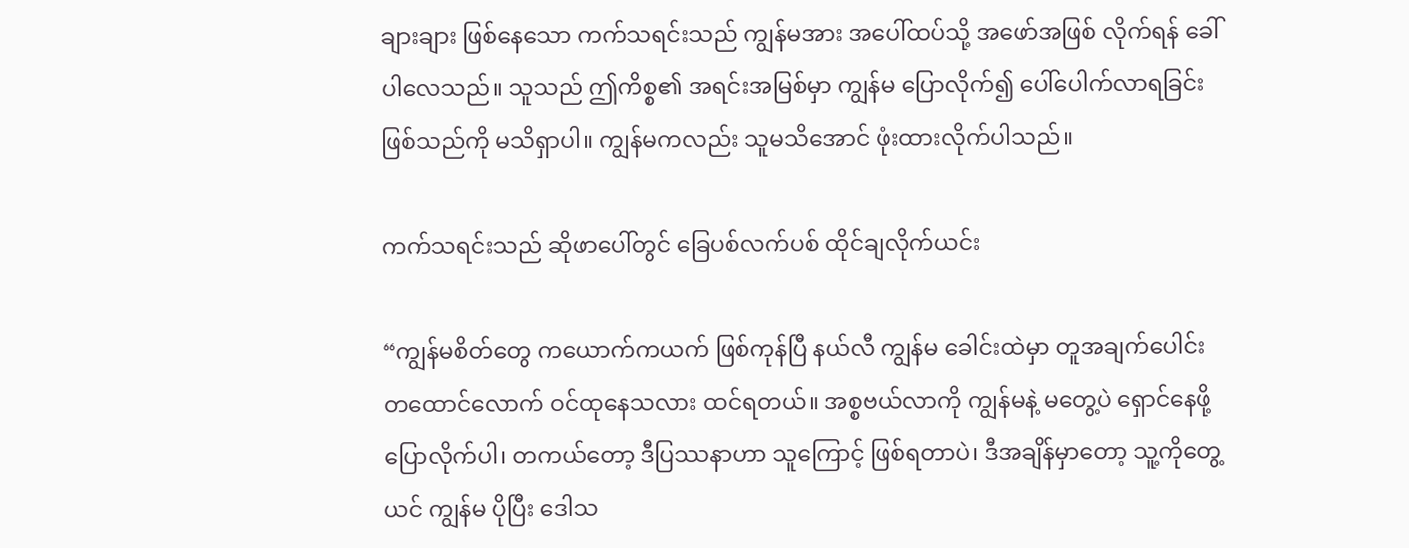ချားချား ဖြစ်နေသော ကက်သရင်းသည် ကျွန်မအား အပေါ်ထပ်သို့ အဖော်အဖြစ် လိုက်ရန် ခေါ်ပါလေသည်။ သူသည် ဤကိစ္စ၏ အရင်းအမြစ်မှာ ကျွန်မ ပြောလိုက်၍ ပေါ်ပေါက်လာရခြင်း ဖြစ်သည်ကို မသိရှာပါ။ ကျွန်မကလည်း သူမသိအောင် ဖုံးထားလိုက်ပါသည်။

ကက်သရင်းသည် ဆိုဖာပေါ်တွင် ခြေပစ်လက်ပစ် ထိုင်ချလိုက်ယင်း

“ကျွန်မစိတ်တွေ ကယောက်ကယက် ဖြစ်ကုန်ပြီ နယ်လီ ကျွန်မ ခေါင်းထဲမှာ တူအချက်ပေါင်း တထောင်လောက် ဝင်ထုနေသလား ထင်ရတယ်။ အစ္စဗယ်လာကို ကျွန်မနဲ့ မတွေ့ပဲ ရှောင်နေဖို့ ပြောလိုက်ပါ၊ တကယ်တော့ ဒီပြဿနာဟာ သူကြောင့် ဖြစ်ရတာပဲ၊ ဒီအချိန်မှာတော့ သူ့ကိုတွေ့ယင် ကျွန်မ ပိုပြီး ဒေါသ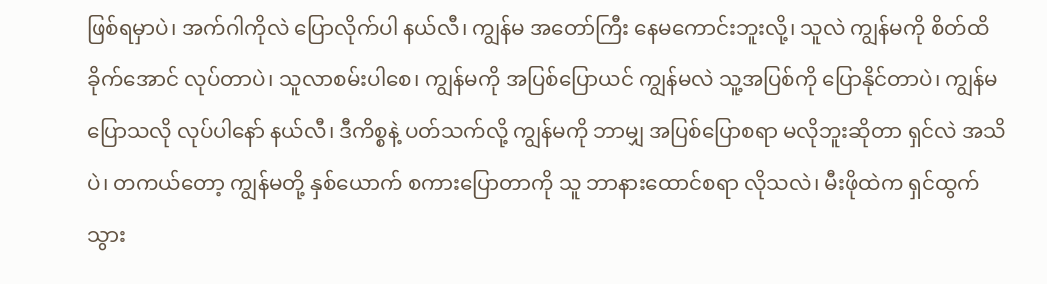ဖြစ်ရမှာပဲ၊ အက်ဂါကိုလဲ ပြောလိုက်ပါ နယ်လီ၊ ကျွန်မ အတော်ကြီး နေမကောင်းဘူးလို့၊ သူလဲ ကျွန်မကို စိတ်ထိခိုက်အောင် လုပ်တာပဲ၊ သူလာစမ်းပါစေ၊ ကျွန်မကို အပြစ်ပြောယင် ကျွန်မလဲ သူ့အပြစ်ကို ပြောနိုင်တာပဲ၊ ကျွန်မ ပြောသလို လုပ်ပါနော် နယ်လီ၊ ဒီကိစ္စနဲ့ ပတ်သက်လို့ ကျွန်မကို ဘာမျှ အပြစ်ပြောစရာ မလိုဘူးဆိုတာ ရှင်လဲ အသိပဲ၊ တကယ်တော့ ကျွန်မတို့ နှစ်ယောက် စကားပြောတာကို သူ ဘာနားထောင်စရာ လိုသလဲ၊ မီးဖိုထဲက ရှင်ထွက်သွား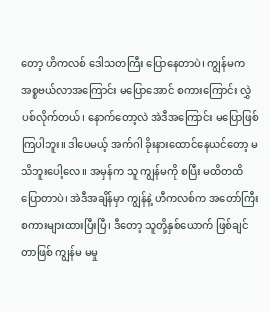တော့ ဟိကလစ် ဒေါသတကြီး ပြောနေတာပဲ၊ ကျွန်မက အစ္စဗယ်လာအကြောင်း မပြောအောင် စကားကြောင်း လွှဲပစ်လိုက်တယ်၊ နောက်တော့လဲ အဲဒီအကြောင်း မပြောဖြစ်ကြပါဘူး။ ဒါပေမယ့် အက်ဂါ ခိုးနားထောင်နေယင်တော့ မသိဘူးပေါ့လေ။ အမှန်က သူ ကျွန်မကို စပြီး မထိတထိ ပြောတာပဲ၊ အဲဒီအချိန်မှာ ကျွန်နဲ့ ဟီကလစ်က အတော်ကြီး စကားများထားပြီးပြီ၊ ဒီတော့ သူတို့နှစ်ယောက် ဖြစ်ချင်တာဖြစ် ကျွန်မ မမှု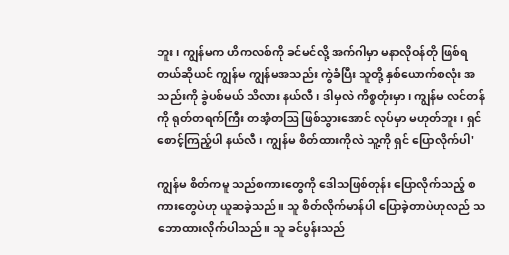ဘူး၊ ကျွန်မက ဟိကလစ်ကို ခင်မင်လို့ အက်ဂါမှာ မနာလိုဝန်တို ဖြစ်ရတယ်ဆိုယင် ကျွန်မ ကျွန်မအသည်း ကွဲခံပြီး သူတို့ နှစ်ယောက်စလုံး အသည်းကို ခွဲပစ်မယ် သိလား နယ်လီ၊ ဒါမှလဲ ကိစ္စတုံးမှာ၊ ကျွန်မ လင်တန်ကို ရုတ်တရက်ကြီး တအံ့တဩ ဖြစ်သွားအောင် လုပ်မှာ မဟုတ်ဘူး၊ ရှင် စောင့်ကြည့်ပါ နယ်လီ၊ ကျွန်မ စိတ်ထားကိုလဲ သူ့ကို ရှင် ပြောလိုက်ပါ'

ကျွန်မ စိတ်ကမူ သည်စကားတွေကို ဒေါသဖြစ်တုန်း ပြောလိုက်သည့် စကားတွေပဲဟု ယူဆခဲ့သည်။ သူ စိတ်လိုက်မာန်ပါ ပြောခဲ့တာပဲဟုလည် သဘောထားလိုက်ပါသည်။ သူ ခင်ပွန်းသည်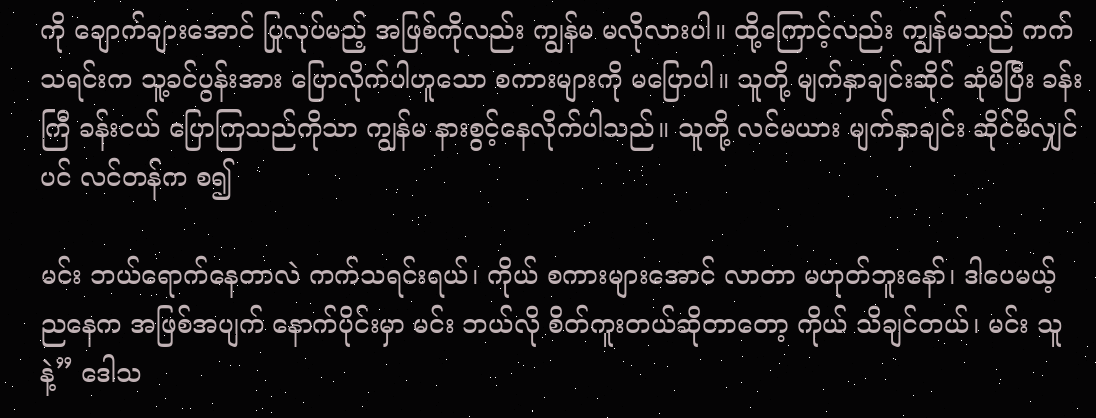ကို ချောက်ချားအောင် ပြုလုပ်မည့် အဖြစ်ကိုလည်း ကျွန်မ မလိုလားပါ။ ထို့ကြောင့်လည်း ကျွန်မသည် ကက်သရင်းက သူ့ခင်ပွန်းအား ပြောလိုက်ပါဟူသော စကားများကို မပြောပါ။ သူတို့ မျက်နှာချင်းဆိုင် ဆုံမိပြီး ခန်းကြီ ခန်းငယ် ပြောကြသည်ကိုသာ ကျွန်မ နားစွင့်နေလိုက်ပါသည်။ သူတို့ လင်မယား မျက်နှာချင်း ဆိုင်မိလျှင်ပင် လင်တန်က စ၍

မင်း ဘယ်ရောက်နေတာလဲ ကက်သရင်းရယ်၊ ကိုယ် စကားများအောင် လာတာ မဟုတ်ဘူးနော်၊ ဒါပေမယ့် ညနေက အဖြစ်အပျက် နောက်ပိုင်းမှာ မင်း ဘယ်လို စိတ်ကူးတယ်ဆိုတာတော့ ကိုယ် သိချင်တယ်၊ မင်း သူနဲ့” ဒေါသ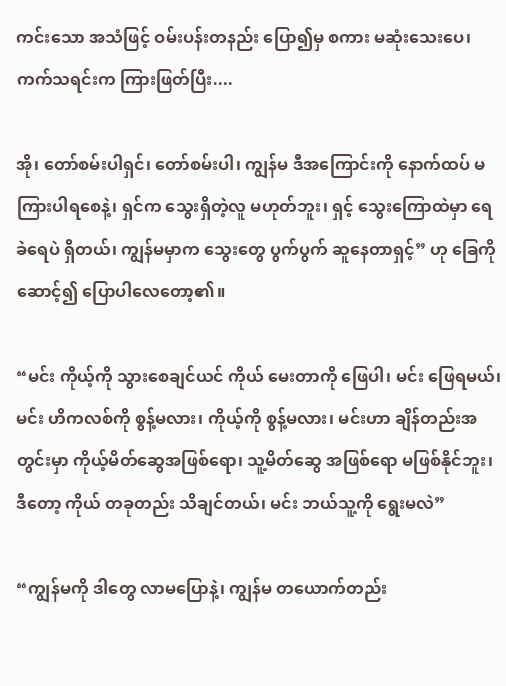ကင်းသော အသံဖြင့် ဝမ်းပန်းတနည်း ပြော၍မှ စကား မဆုံးသေးပေ၊ ကက်သရင်းက ကြားဖြတ်ပြီး....

အို၊ တော်စမ်းပါရှင်၊ တော်စမ်းပါ၊ ကျွန်မ ဒီအကြောင်းကို နောက်ထပ် မကြားပါရစေနဲ့၊ ရှင်က သွေးရှိတဲ့လူ မဟုတ်ဘူး၊ ရှင့် သွေးကြောထဲမှာ ရေခဲရေပဲ ရှိတယ်၊ ကျွန်မမှာက သွေးတွေ ပွက်ပွက် ဆူနေတာရှင့်” ဟု ခြေကိုဆောင့်၍ ပြောပါလေတော့၏။

“မင်း ကိုယ့်ကို သွားစေချင်ယင် ကိုယ် မေးတာကို ဖြေပါ၊ မင်း ဖြေရမယ်၊ မင်း ဟိကလစ်ကို စွန့်မလား၊ ကိုယ့်ကို စွန့်မလား၊ မင်းဟာ ချိန်တည်းအတွင်းမှာ ကိုယ့်မိတ်ဆွေအဖြစ်ရော၊ သူ့မိတ်ဆွေ အဖြစ်ရော မဖြစ်နိုင်ဘူး၊ ဒီတော့ ကိုယ် တခုတည်း သိချင်တယ်၊ မင်း ဘယ်သူ့ကို ရွေးမလဲ”

“ကျွန်မကို ဒါတွေ လာမပြောနဲ့၊ ကျွန်မ တယောက်တည်း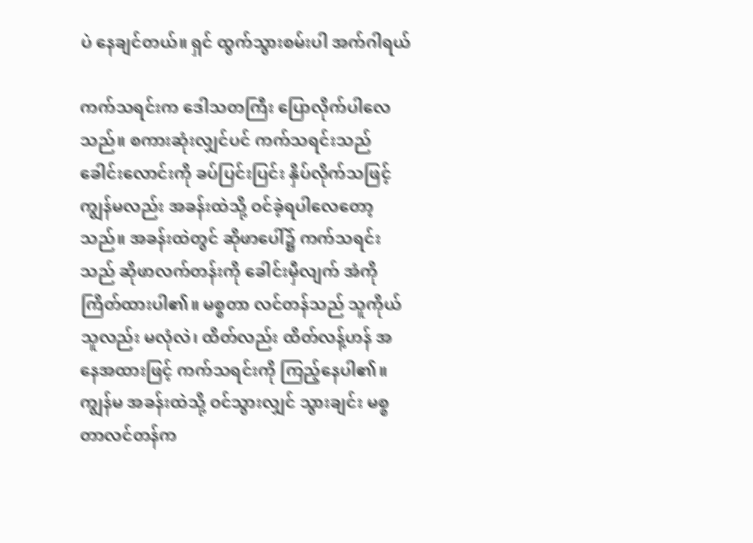ပဲ နေချင်တယ်။ ရှင် ထွက်သွားစမ်းပါ အက်ဂါရယ်

ကက်သရင်းက ဒေါသတကြီး ပြောလိုက်ပါလေသည်။ စကားဆုံးလျှင်ပင် ကက်သရင်းသည် ခေါင်းလောင်းကို ခပ်ပြင်းပြင်း နှိပ်လိုက်သဖြင့် ကျွန်မလည်း အခန်းထဲသို့ ဝင်ခဲ့ရပါလေတော့သည်။ အခန်းထဲတွင် ဆိုဖာပေါ်၌ ကက်သရင်းသည် ဆိုဖာလက်တန်းကို ခေါင်းမှီလျက် အံကို ကြိတ်ထားပါ၏။ မစ္စတာ လင်တန်သည် သူကိုယ်သူလည်း မလုံလဲ၊ ထိတ်လည်း ထိတ်လန့်ဟန် အနေအထားဖြင့် ကက်သရင်းကို ကြည့်နေပါ၏။ ကျွန်မ အခန်းထဲသို့ ဝင်သွားလျှင် သွားချင်း မစ္စတာလင်တန်က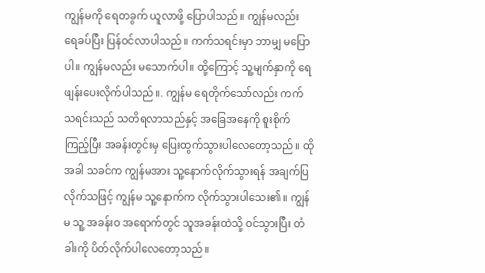ကျွန်မကို ရေတခွက် ယူလာဖို့ ပြောပါသည်။ ကျွန်မလည်း ရေခပ်ပြီး ပြန်ဝင်လာပါသည်။ ကက်သရင်းမှာ ဘာမျှ မပြောပါ။ ကျွန်မလည်း မသောက်ပါ။ ထို့ကြောင့် သူ့မျက်နှာကို ရေဖျန်းပေးလိုက်ပါသည်။. ကျွန်မ ရေတိုက်သော်လည်း ကက်သရင်းသည် သတိရလာသည်နှင့် အခြေအနေကို စူးစိုက်ကြည့်ပြီး အခန်းတွင်းမှ ပြေးထွက်သွားပါလေတော့သည်။ ထိုအခါ သခင်က ကျွန်မအား သူ့နောက်လိုက်သွားရန် အချက်ပြလိုက်သဖြင့် ကျွန်မ သူ့နောက်က လိုက်သွားပါသေး၏။ ကျွန်မ သူ့ အခန်းဝ အရောက်တွင် သူအခန်းထဲသို့ ဝင်သွားပြီး တံခါးကို ပိတ်လိုက်ပါလေတော့သည်။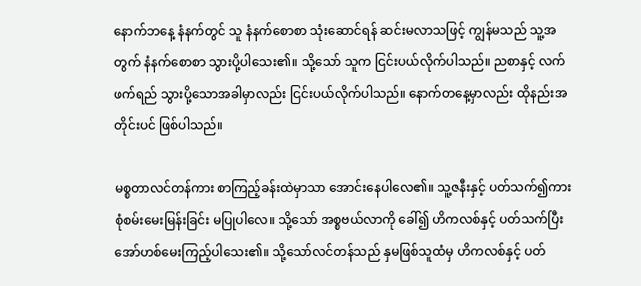နောက်ဘနေ့ နံနက်တွင် သူ နံနက်စောစာ သုံးဆောင်ရန် ဆင်းမလာသဖြင့် ကျွန်မသည် သူ့အတွက် နံနက်စောစာ သွားပို့ပါသေး၏။ သို့သော် သူက ငြင်းပယ်လိုက်ပါသည်။ ညစာနှင့် လက်ဖက်ရည် သွားပို့သောအခါမှာလည်း ငြင်းပယ်လိုက်ပါသည်။ နောက်တနေ့မှာလည်း ထိုနည်းအတိုင်းပင် ဖြစ်ပါသည်။

မစ္စတာလင်တန်ကား စာကြည့်ခန်းထဲမှာသာ အောင်းနေပါလေ၏။ သူ့ဇနီးနှင့် ပတ်သက်၍ကား စုံစမ်းမေးမြန်းခြင်း မပြုပါလေ။ သို့သော် အစ္စဗယ်လာကို ခေါ်၍ ဟိကလစ်နှင့် ပတ်သက်ပြီး အော်ဟစ်မေးကြည့်ပါသေး၏။ သို့သော်လင်တန်သည် နှမဖြစ်သူထံမှ ဟိကလစ်နှင့် ပတ်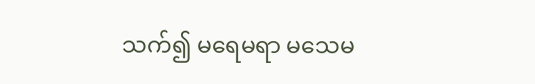သက်၍ မရေမရာ မသေမ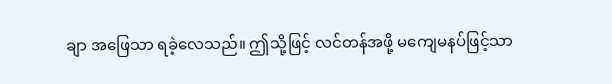ချာ အဖြေသာ ရခဲ့လေသည်။ ဤသို့ဖြင့် လင်တန်အဖို့ မကျေမနပ်ဖြင့်သာ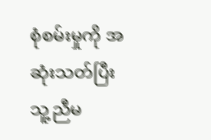စုံစမ်းမှုကို အဆုံးသတ်ပြီး သူ့ညီမ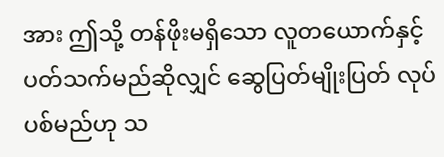အား ဤသို့ တန်ဖိုးမရှိသော လူတယောက်နှင့် ပတ်သက်မည်ဆိုလျှင် ဆွေပြတ်မျိုးပြတ် လုပ်ပစ်မည်ဟု သ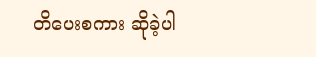တိပေးစကား ဆိုခဲ့ပါ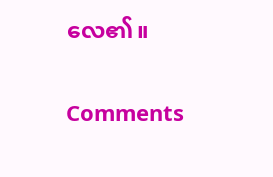လေ၏။

Comments